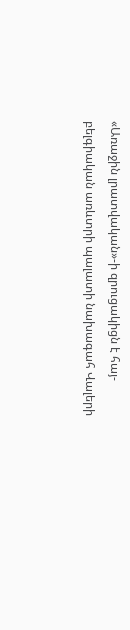«Առաջին լրատվական»-ի զրուցակիցն է հայ-բելգիական առևտրի պալատի նախագահ Վալերի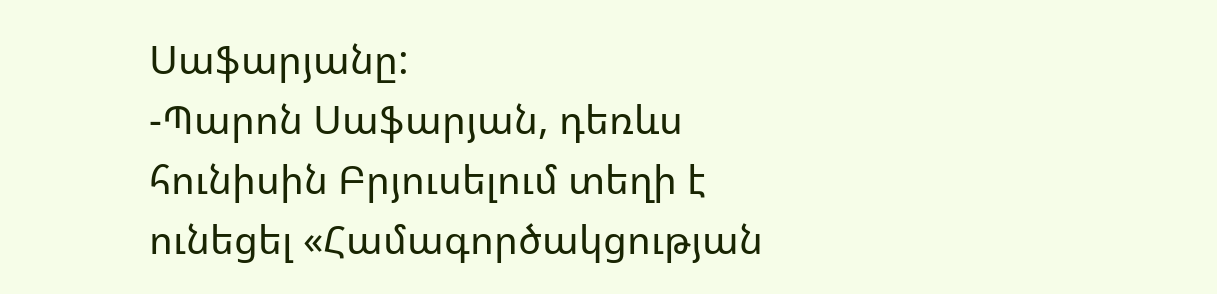Սաֆարյանը:
-Պարոն Սաֆարյան, դեռևս հունիսին Բրյուսելում տեղի է ունեցել «Համագործակցության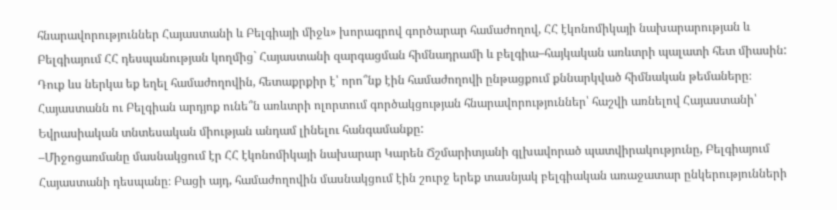հնարավորություններ Հայաստանի և Բելգիայի միջև» խորագրով գործարար համաժողով, ՀՀ էկոնոմիկայի նախարարության և Բելգիայում ՀՀ դեսպանության կողմից` Հայաստանի զարգացման հիմնադրամի և բելգիա–հայկական առևտրի պալատի հետ միասին: Դուք ևս ներկա եք եղել համաժողովին, հետաքրքիր է՝ որո՞նք էին համաժողովի ընթացքում քննարկված հիմնական թեմաները։ Հայաստանն ու Բելգիան արդյոք ունե՞ն առևտրի ոլորտում գործակցության հնարավորություններ՝ հաշվի առնելով Հայաստանի՝ Եվրասիական տնտեսական միության անդամ լինելու հանգամանքը:
–Միջոցառմանը մասնակցում էր ՀՀ էկոնոմիկայի նախարար Կարեն Ճշմարիտյանի գլխավորած պատվիրակությունը, Բելգիայում Հայաստանի դեսպանը։ Բացի այդ, համաժողովին մասնակցում էին շուրջ երեք տասնյակ բելգիական առաջատար ընկերությունների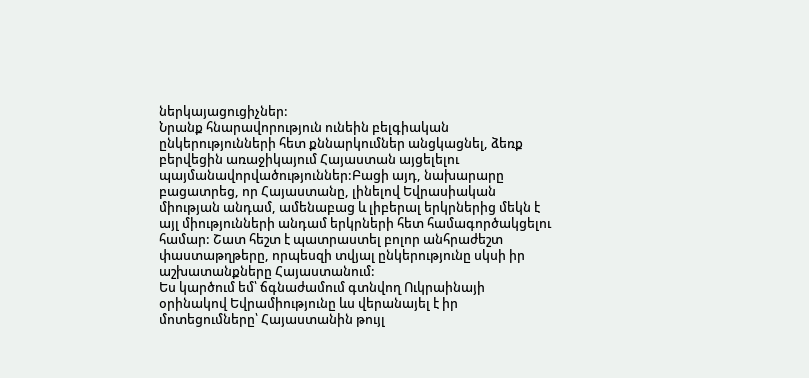ներկայացուցիչներ:
Նրանք հնարավորություն ունեին բելգիական ընկերությունների հետ քննարկումներ անցկացնել, ձեռք բերվեցին առաջիկայում Հայաստան այցելելու պայմանավորվածություններ:Բացի այդ, նախարարը բացատրեց, որ Հայաստանը, լինելով Եվրասիական միության անդամ, ամենաբաց և լիբերալ երկրներից մեկն է այլ միությունների անդամ երկրների հետ համագործակցելու համար: Շատ հեշտ է պատրաստել բոլոր անհրաժեշտ փաստաթղթերը, որպեսզի տվյալ ընկերությունը սկսի իր աշխատանքները Հայաստանում:
Ես կարծում եմ՝ ճգնաժամում գտնվող Ուկրաինայի օրինակով Եվրամիությունը ևս վերանայել է իր մոտեցումները՝ Հայաստանին թույլ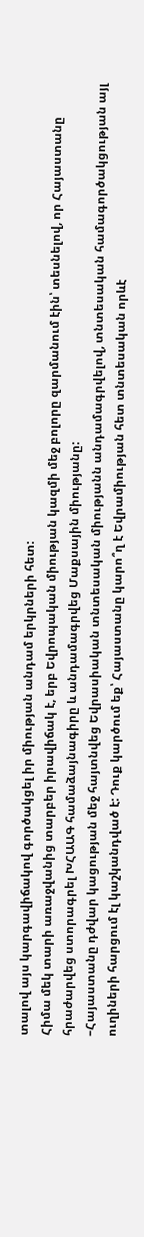տալով այս կարգավիճակով գործակցել իր միության անդամ երկրների հետ:
Հիմա մեկ տարի առաջվանից տարբեր իրավիճակ է, երբ Եվրոպական միության կազմի մեջ բոլորը զարմանում էին՝ տեսնելով, որ Հայաստանը հրաժարվեց ստորագրել ԽՀԱԱԳ համաձայնագիրը և անդամագրվեց Մաքսային միությանը:
–Հայաստանը դժվար կացության մեջ հայտնվեց Եվրասիական տնտեսական միությանն անդամագրվելով, տնտեսական համագործակցության այլ ուղիների հարցում էլ կաշկանդված է: Դուք կարծում եք՝ Հայաստանը կարո՞ղ է Եվրամիության հետ տնտեսական որևէ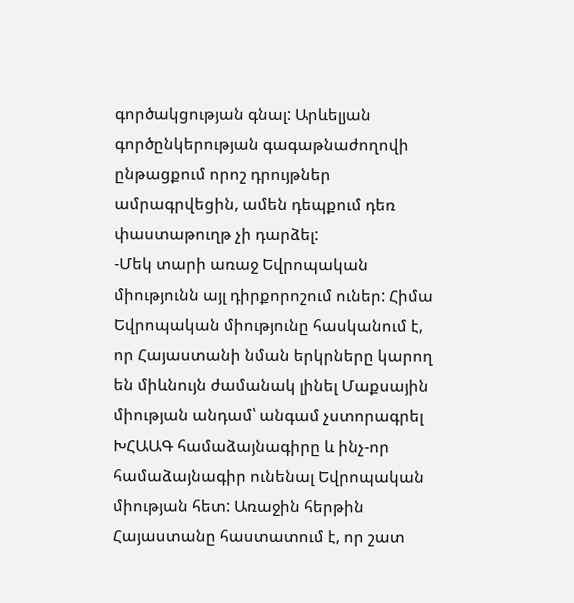գործակցության գնալ: Արևելյան գործընկերության գագաթնաժողովի ընթացքում որոշ դրույթներ ամրագրվեցին, ամեն դեպքում դեռ փաստաթուղթ չի դարձել:
-Մեկ տարի առաջ Եվրոպական միությունն այլ դիրքորոշում ուներ: Հիմա Եվրոպական միությունը հասկանում է, որ Հայաստանի նման երկրները կարող են միևնույն ժամանակ լինել Մաքսային միության անդամ՝ անգամ չստորագրել ԽՀԱԱԳ համաձայնագիրը և ինչ-որ համաձայնագիր ունենալ Եվրոպական միության հետ: Առաջին հերթին Հայաստանը հաստատում է, որ շատ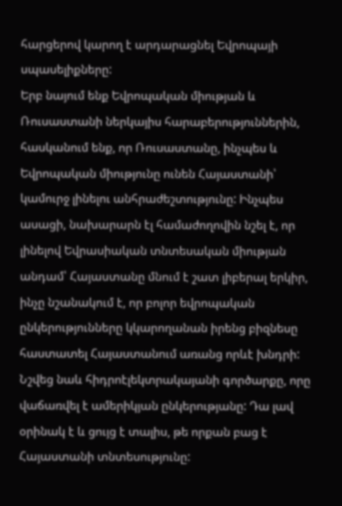հարցերով կարող է արդարացնել Եվրոպայի սպասելիքները:
Երբ նայում ենք Եվրոպական միության և Ռուսաստանի ներկայիս հարաբերություններին, հասկանում ենք, որ Ռուսաստանը, ինչպես և Եվրոպական միությունը ունեն Հայաստանի՝ կամուրջ լինելու անհրաժեշտությունը: Ինչպես ասացի, նախարարն էլ համաժողովին նշել է, որ լինելով Եվրասիական տնտեսական միության անդամ՝ Հայաստանը մնում է շատ լիբերալ երկիր, ինչը նշանակում է, որ բոլոր եվրոպական ընկերությունները կկարողանան իրենց բիզնեսը հաստատել Հայաստանում առանց որևէ խնդրի: Նշվեց նաև հիդրոէլեկտրակայանի գործարքը, որը վաճառվել է ամերիկյան ընկերությանը: Դա լավ օրինակ է և ցույց է տալիս, թե որքան բաց է Հայաստանի տնտեսությունը: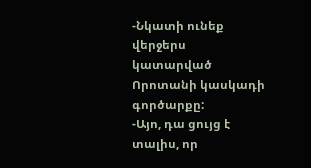-Նկատի ունեք վերջերս կատարված Որոտանի կասկադի գործարքը:
-Այո, դա ցույց է տալիս, որ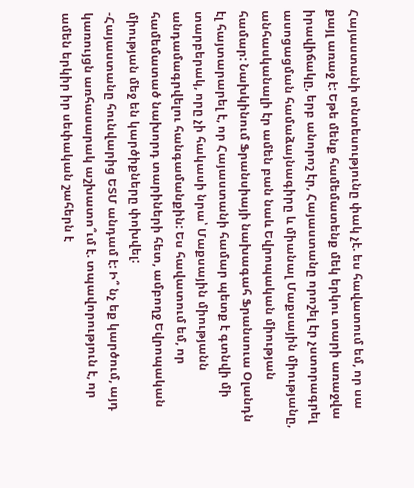Հայաստանի տնտեսությունը փակ չէ. ես հավատում եմ, որ սա քայլ առաջ է: Եթե մենք համեմատենք մեկ երկու տարի առաջվա իրավիճակը, երբ անորոշ էր, Հայաստանը որոշել էր չստորագրել ասոցացման համաձայնագիրը և միանալ Մաքսային միությանը, անհասկանալի էր ամեն բան նաև Եվրոպական միության համար: Նախկինում Ֆրանսիայի նախագահ Ֆրանսուա Օլանդն էլ հայտարարել է, որ Հայաստանի համար պետք է գտնվի մի տարբերակ, որը չի հակասի նրա՝ Մաքսային միությանն անդամագրվելու հանգամանքին: Ես հավատում եմ, որ համեմատած նախորդ տարիների հետ, ամբողջ Եվրոպական միության մեջ են կարծիքները փոխվել:
-Հայաստանը հունվարից ԵՏՄ անդամ է: Ի՞ նչ եք կարծում, այդ կառույցն առհասարակ աշխատո՞ւմ է. տպավորություն է, որ ամեն երկիր իր սեփական շահերն է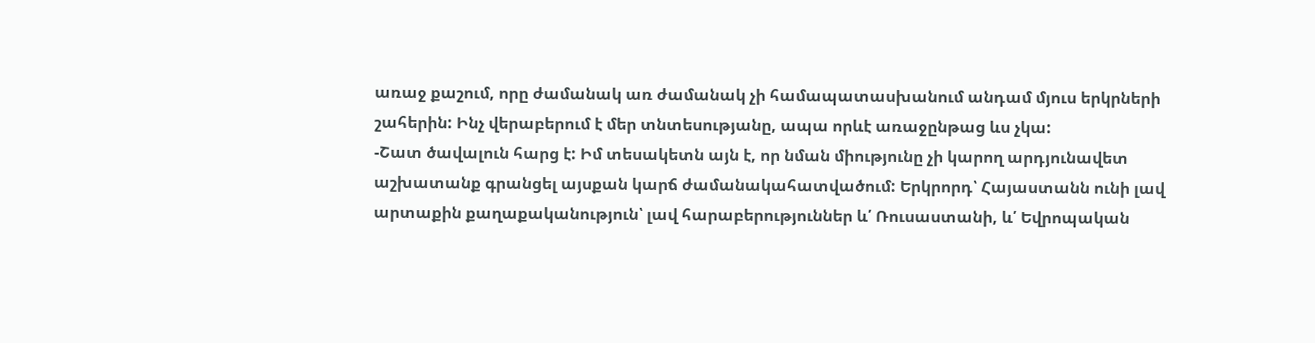առաջ քաշում, որը ժամանակ առ ժամանակ չի համապատասխանում անդամ մյուս երկրների շահերին: Ինչ վերաբերում է մեր տնտեսությանը, ապա որևէ առաջընթաց ևս չկա:
-Շատ ծավալուն հարց է: Իմ տեսակետն այն է, որ նման միությունը չի կարող արդյունավետ աշխատանք գրանցել այսքան կարճ ժամանակահատվածում: Երկրորդ՝ Հայաստանն ունի լավ արտաքին քաղաքականություն՝ լավ հարաբերություններ և՛ Ռուսաստանի, և՛ Եվրոպական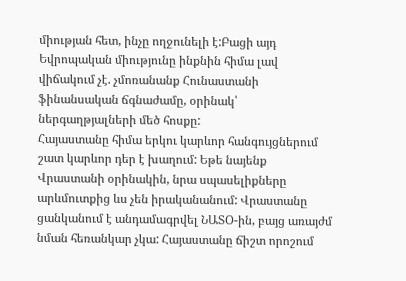միության հետ, ինչը ողջունելի է:Բացի այդ Եվրոպական միությունը ինքնին հիմա լավ վիճակում չէ. չմոռանանք Հունաստանի ֆինանսական ճգնաժամը, օրինակ՝ ներգաղթյալների մեծ հոսքը:
Հայաստանը հիմա երկու կարևոր հանգույցներում շատ կարևոր դեր է խաղում: Եթե նայենք Վրաստանի օրինակին, նրա սպասելիքները արևմուտքից ևս չեն իրականանում: Վրաստանը ցանկանում է անդամագրվել ՆԱՏՕ-ին, բայց առայժմ նման հեռանկար չկա: Հայաստանը ճիշտ որոշում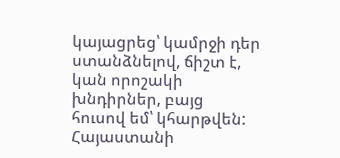կայացրեց՝ կամրջի դեր ստանձնելով, ճիշտ է, կան որոշակի խնդիրներ, բայց հուսով եմ՝ կհարթվեն: Հայաստանի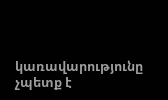կառավարությունը չպետք է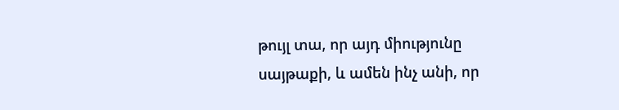թույլ տա, որ այդ միությունը սայթաքի, և ամեն ինչ անի, որ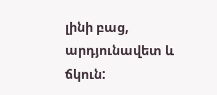լինի բաց, արդյունավետ և ճկուն: